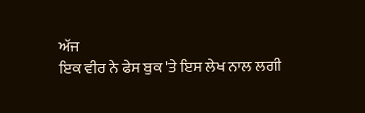ਅੱਜ
ਇਕ ਵੀਰ ਨੇ ਫੇਸ ਬੁਕ 'ਤੇ ਇਸ ਲੇਖ ਨਾਲ ਲਗੀ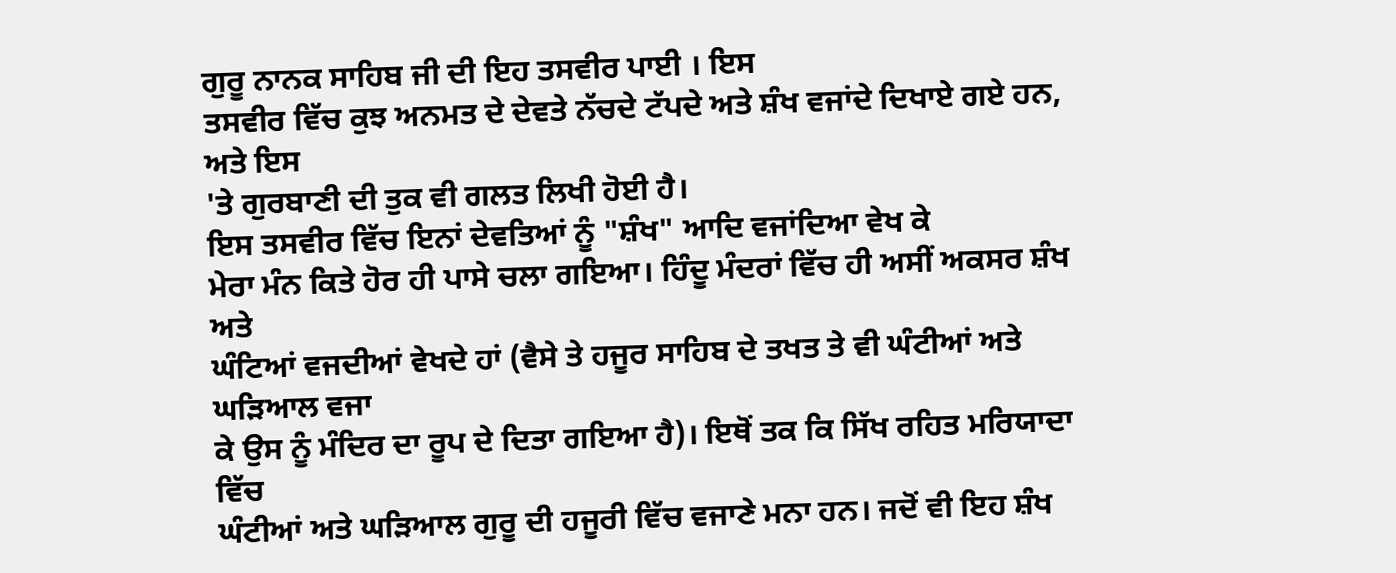ਗੁਰੂ ਨਾਨਕ ਸਾਹਿਬ ਜੀ ਦੀ ਇਹ ਤਸਵੀਰ ਪਾਈ । ਇਸ
ਤਸਵੀਰ ਵਿੱਚ ਕੁਝ ਅਨਮਤ ਦੇ ਦੇਵਤੇ ਨੱਚਦੇ ਟੱਪਦੇ ਅਤੇ ਸ਼ੰਖ ਵਜਾਂਦੇ ਦਿਖਾਏ ਗਏ ਹਨ, ਅਤੇ ਇਸ
'ਤੇ ਗੁਰਬਾਣੀ ਦੀ ਤੁਕ ਵੀ ਗਲਤ ਲਿਖੀ ਹੋਈ ਹੈ।
ਇਸ ਤਸਵੀਰ ਵਿੱਚ ਇਨਾਂ ਦੇਵਤਿਆਂ ਨੂੰ "ਸ਼ੰਖ" ਆਦਿ ਵਜਾਂਦਿਆ ਵੇਖ ਕੇ
ਮੇਰਾ ਮੰਨ ਕਿਤੇ ਹੋਰ ਹੀ ਪਾਸੇ ਚਲਾ ਗਇਆ। ਹਿੰਦੂ ਮੰਦਰਾਂ ਵਿੱਚ ਹੀ ਅਸੀਂ ਅਕਸਰ ਸ਼ੰਖ ਅਤੇ
ਘੰਟਿਆਂ ਵਜਦੀਆਂ ਵੇਖਦੇ ਹਾਂ (ਵੈਸੇ ਤੇ ਹਜੂਰ ਸਾਹਿਬ ਦੇ ਤਖਤ ਤੇ ਵੀ ਘੰਟੀਆਂ ਅਤੇ ਘੜਿਆਲ ਵਜਾ
ਕੇ ਉਸ ਨੂੰ ਮੰਦਿਰ ਦਾ ਰੂਪ ਦੇ ਦਿਤਾ ਗਇਆ ਹੈ)। ਇਥੋਂ ਤਕ ਕਿ ਸਿੱਖ ਰਹਿਤ ਮਰਿਯਾਦਾ ਵਿੱਚ
ਘੰਟੀਆਂ ਅਤੇ ਘੜਿਆਲ ਗੁਰੂ ਦੀ ਹਜੂਰੀ ਵਿੱਚ ਵਜਾਣੇ ਮਨਾ ਹਨ। ਜਦੋਂ ਵੀ ਇਹ ਸ਼ੰਖ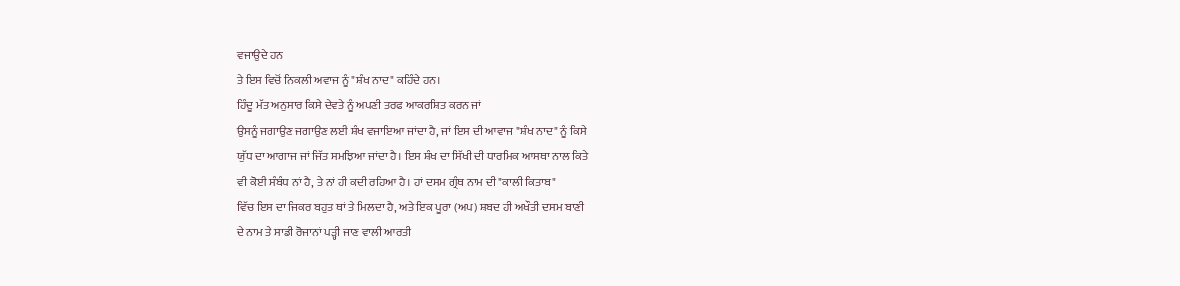ਵਜਾਉਦੇ ਹਨ
ਤੇ ਇਸ ਵਿਚੋਂ ਨਿਕਲੀ ਅਵਾਜ ਨੂੰ "ਸ਼ੰਖ ਨਾਦ" ਕਹਿੰਦੇ ਹਨ।
ਹਿੰਦੂ ਮੱਤ ਅਨੁਸਾਰ ਕਿਸੇ ਦੇਵਤੇ ਨੂੰ ਅਪਣੀ ਤਰਫ ਆਕਰਸ਼ਿਤ ਕਰਨ ਜਾਂ
ਉਸਨੂੰ ਜਗਾਉਣ ਜਗਾਉਣ ਲਈ ਸ਼ੰਖ ਵਜਾਇਆ ਜਾਂਦਾ ਹੈ, ਜਾਂ ਇਸ ਦੀ ਆਵਾਜ "ਸ਼ੰਖ ਨਾਦ" ਨੂੰ ਕਿਸੇ
ਯੁੱਧ ਦਾ ਆਗਾਜ ਜਾਂ ਜਿੱਤ ਸਮਝਿਆ ਜਾਂਦਾ ਹੈ। ਇਸ ਸ਼ੰਖ ਦਾ ਸਿੱਖੀ ਦੀ ਧਾਰਮਿਕ ਆਸਥਾ ਨਾਲ ਕਿਤੇ
ਵੀ ਕੋਈ ਸੰਬੰਧ ਨਾਂ ਹੈ, ਤੇ ਨਾਂ ਹੀ ਕਦੀ ਰਹਿਆ ਹੈ। ਹਾਂ ਦਸਮ ਗ੍ਰੰਥ ਨਾਮ ਦੀ "ਕਾਲੀ ਕਿਤਾਬ"
ਵਿੱਚ ਇਸ ਦਾ ਜਿਕਰ ਬਹੁਤ ਥਾਂ ਤੇ ਮਿਲਦਾ ਹੈ, ਅਤੇ ਇਕ ਪੂਰਾ (ਅਪ) ਸ਼ਬਦ ਹੀ ਅਖੌਤੀ ਦਸਮ ਬਾਣੀ
ਦੇ ਨਾਮ ਤੇ ਸਾਡੀ ਰੋਜਾਨਾਂ ਪੜ੍ਹੀ ਜਾਣ ਵਾਲੀ ਆਰਤੀ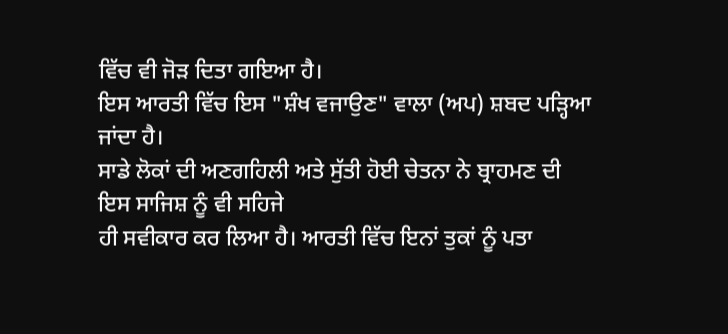ਵਿੱਚ ਵੀ ਜੋੜ ਦਿਤਾ ਗਇਆ ਹੈ।
ਇਸ ਆਰਤੀ ਵਿੱਚ ਇਸ "ਸ਼ੰਖ ਵਜਾਉਣ" ਵਾਲਾ (ਅਪ) ਸ਼ਬਦ ਪੜ੍ਹਿਆ ਜਾਂਦਾ ਹੈ।
ਸਾਡੇ ਲੋਕਾਂ ਦੀ ਅਣਗਹਿਲੀ ਅਤੇ ਸੁੱਤੀ ਹੋਈ ਚੇਤਨਾ ਨੇ ਬ੍ਰਾਹਮਣ ਦੀ ਇਸ ਸਾਜਿਸ਼ ਨੂੰ ਵੀ ਸਹਿਜੇ
ਹੀ ਸਵੀਕਾਰ ਕਰ ਲਿਆ ਹੈ। ਆਰਤੀ ਵਿੱਚ ਇਨਾਂ ਤੁਕਾਂ ਨੂੰ ਪਤਾ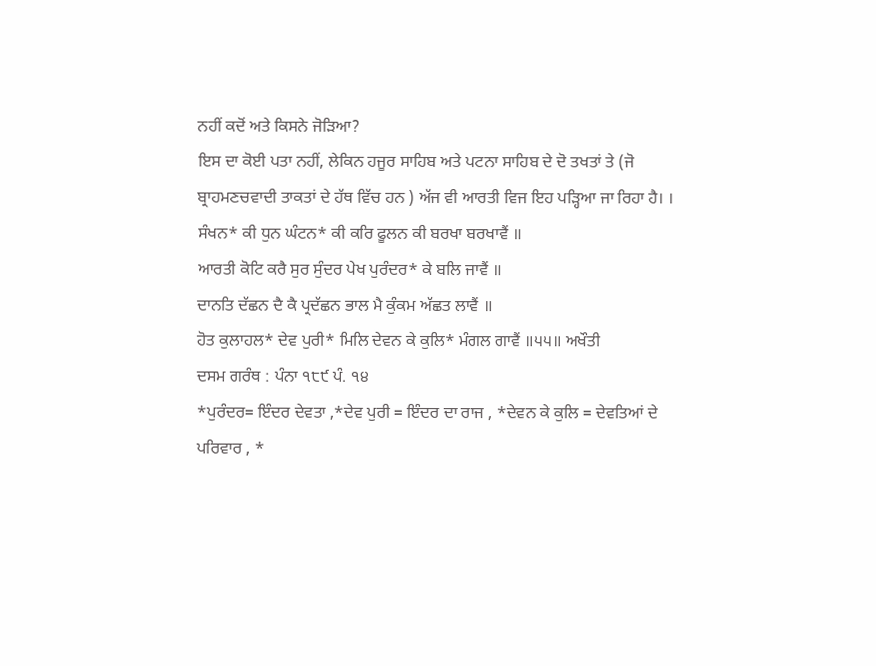ਨਹੀਂ ਕਦੋਂ ਅਤੇ ਕਿਸਨੇ ਜੋੜਿਆ?
ਇਸ ਦਾ ਕੋਈ ਪਤਾ ਨਹੀਂ, ਲੇਕਿਨ ਹਜੂਰ ਸਾਹਿਬ ਅਤੇ ਪਟਨਾ ਸਾਹਿਬ ਦੇ ਦੋ ਤਖਤਾਂ ਤੇ (ਜੋ
ਬ੍ਰਾਹਮਣਚਵਾਦੀ ਤਾਕਤਾਂ ਦੇ ਹੱਥ ਵਿੱਚ ਹਨ ) ਅੱਜ ਵੀ ਆਰਤੀ ਵਿਜ ਇਹ ਪੜ੍ਹਿਆ ਜਾ ਰਿਹਾ ਹੈ। ।
ਸੰਖਨ* ਕੀ ਧੁਨ ਘੰਟਨ* ਕੀ ਕਰਿ ਫੂਲਨ ਕੀ ਬਰਖਾ ਬਰਖਾਵੈਂ ॥
ਆਰਤੀ ਕੋਟਿ ਕਰੈ ਸੁਰ ਸੁੰਦਰ ਪੇਖ ਪੁਰੰਦਰ* ਕੇ ਬਲਿ ਜਾਵੈਂ ॥
ਦਾਨਤਿ ਦੱਛਨ ਦੈ ਕੈ ਪ੍ਰਦੱਛਨ ਭਾਲ ਮੈ ਕੁੰਕਮ ਅੱਛਤ ਲਾਵੈਂ ॥
ਹੋਤ ਕੁਲਾਹਲ* ਦੇਵ ਪੁਰੀ* ਮਿਲਿ ਦੇਵਨ ਕੇ ਕੁਲਿ* ਮੰਗਲ ਗਾਵੈਂ ॥੫੫॥ ਅਖੌਤੀ
ਦਸਮ ਗਰੰਥ : ਪੰਨਾ ੧੮੯ ਪੰ. ੧੪
*ਪੁਰੰਦਰ= ਇੰਦਰ ਦੇਵਤਾ ,*ਦੇਵ ਪੁਰੀ = ਇੰਦਰ ਦਾ ਰਾਜ , *ਦੇਵਨ ਕੇ ਕੁਲਿ = ਦੇਵਤਿਆਂ ਦੇ
ਪਰਿਵਾਰ , *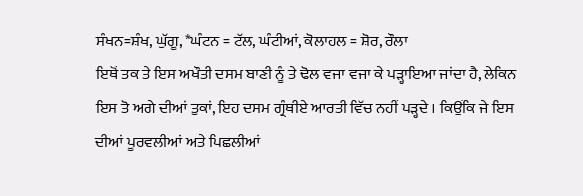ਸੰਖਨ=ਸ਼ੰਖ, ਘੁੱਗੂ, *ਘੰਟਨ = ਟੱਲ, ਘੰਟੀਆਂ, ਕੋਲਾਹਲ = ਸ਼ੋਰ, ਰੌਲਾ
ਇਥੋਂ ਤਕ ਤੇ ਇਸ ਅਖੌਤੀ ਦਸਮ ਬਾਣੀ ਨੂੰ ਤੇ ਢੋਲ ਵਜਾ ਵਜਾ ਕੇ ਪੜ੍ਹਾਇਆ ਜਾਂਦਾ ਹੈ, ਲੇਕਿਨ
ਇਸ ਤੋ ਅਗੇ ਦੀਆਂ ਤੁਕਾਂ, ਇਹ ਦਸਮ ਗ੍ਰੰਥੀਏ ਆਰਤੀ ਵਿੱਚ ਨਹੀਂ ਪੜ੍ਹਦੇ । ਕਿਉਂਕਿ ਜੇ ਇਸ
ਦੀਆਂ ਪੂਰਵਲੀਆਂ ਅਤੇ ਪਿਛਲੀਆਂ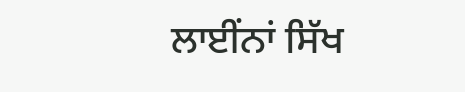ਲਾਈਂਨਾਂ ਸਿੱਖ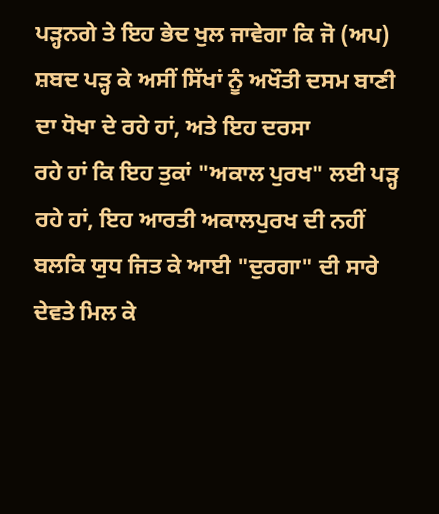ਪੜ੍ਹਨਗੇ ਤੇ ਇਹ ਭੇਦ ਖੁਲ ਜਾਵੇਗਾ ਕਿ ਜੋ (ਅਪ)
ਸ਼ਬਦ ਪੜ੍ਹ ਕੇ ਅਸੀਂ ਸਿੱਖਾਂ ਨੂੰ ਅਖੌਤੀ ਦਸਮ ਬਾਣੀ ਦਾ ਧੋਖਾ ਦੇ ਰਹੇ ਹਾਂ, ਅਤੇ ਇਹ ਦਰਸਾ
ਰਹੇ ਹਾਂ ਕਿ ਇਹ ਤੁਕਾਂ "ਅਕਾਲ ਪੁਰਖ" ਲਈ ਪੜ੍ਹ ਰਹੇ ਹਾਂ, ਇਹ ਆਰਤੀ ਅਕਾਲਪੁਰਖ ਦੀ ਨਹੀਂ
ਬਲਕਿ ਯੁਧ ਜਿਤ ਕੇ ਆਈ "ਦੁਰਗਾ" ਦੀ ਸਾਰੇ ਦੇਵਤੇ ਮਿਲ ਕੇ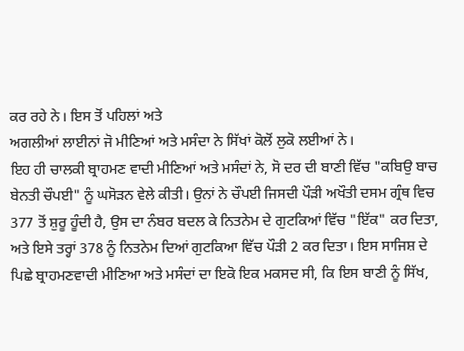ਕਰ ਰਹੇ ਨੇ। ਇਸ ਤੋਂ ਪਹਿਲਾਂ ਅਤੇ
ਅਗਲੀਆਂ ਲਾਈਨਾਂ ਜੋ ਮੀਣਿਆਂ ਅਤੇ ਮਸੰਦਾ ਨੇ ਸਿੱਖਾਂ ਕੋਲੋਂ ਲੁਕੋ ਲਈਆਂ ਨੇ।
ਇਹ ਹੀ ਚਾਲਕੀ ਬ੍ਰਾਹਮਣ ਵਾਦੀ ਮੀਣਿਆਂ ਅਤੇ ਮਸੰਦਾਂ ਨੇ, ਸੋ ਦਰ ਦੀ ਬਾਣੀ ਵਿੱਚ "ਕਬਿਉ ਬਾਚ
ਬੇਨਤੀ ਚੌਪਈ" ਨੂੰ ਘਸੋੜਨ ਵੇਲੇ ਕੀਤੀ। ਉਨਾਂ ਨੇ ਚੌਪਈ ਜਿਸਦੀ ਪੌੜੀ ਅਖੌਤੀ ਦਸਮ ਗ੍ਰੰਥ ਵਿਚ
377 ਤੋਂ ਸ਼ੁਰੂ ਹੂੰਦੀ ਹੈ, ਉਸ ਦਾ ਨੰਬਰ ਬਦਲ ਕੇ ਨਿਤਨੇਮ ਦੇ ਗੁਟਕਿਆਂ ਵਿੱਚ "ਇੱਕ" ਕਰ ਦਿਤਾ,
ਅਤੇ ਇਸੇ ਤਰ੍ਹਾਂ 378 ਨੂੰ ਨਿਤਨੇਮ ਦਿਆਂ ਗੁਟਕਿਆ ਵਿੱਚ ਪੌੜੀ 2 ਕਰ ਦਿਤਾ। ਇਸ ਸਾਜਿਸ਼ ਦੇ
ਪਿਛੇ ਬ੍ਰਾਹਮਣਵਾਦੀ ਮੀਣਿਆ ਅਤੇ ਮਸੰਦਾਂ ਦਾ ਇਕੋ ਇਕ ਮਕਸਦ ਸੀ, ਕਿ ਇਸ ਬਾਣੀ ਨੂੰ ਸਿੱਖ,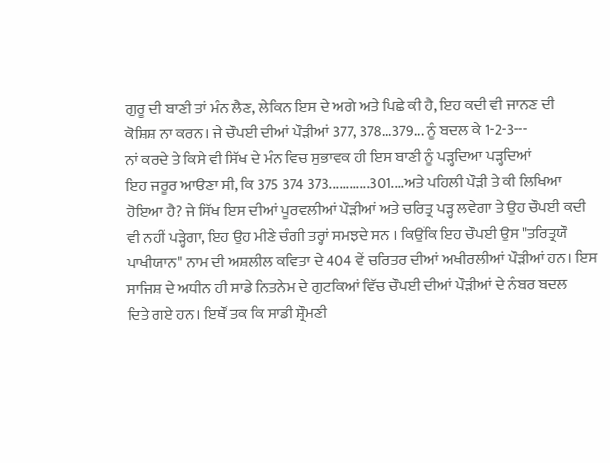ਗੁਰੂ ਦੀ ਬਾਣੀ ਤਾਂ ਮੰਨ ਲੈਣ, ਲੇਕਿਨ ਇਸ ਦੇ ਅਗੇ ਅਤੇ ਪਿਛੇ ਕੀ ਹੈ, ਇਹ ਕਦੀ ਵੀ ਜਾਨਣ ਦੀ
ਕੋਸ਼ਿਸ਼ ਨਾ ਕਰਨ। ਜੇ ਚੌਪਈ ਦੀਆਂ ਪੌੜੀਆਂ 377, 378...379... ਨੂੰ ਬਦਲ ਕੇ 1-2-3---
ਨਾਂ ਕਰਦੇ ਤੇ ਕਿਸੇ ਵੀ ਸਿੱਖ ਦੇ ਮੰਨ ਵਿਚ ਸੁਭਾਵਕ ਹੀ ਇਸ ਬਾਣੀ ਨੂੰ ਪੜ੍ਹਦਿਆ ਪੜ੍ਹਦਿਆਂ
ਇਹ ਜਰੂਰ ਆੳਣਾ ਸੀ, ਕਿ 375 374 373............301....ਅਤੇ ਪਹਿਲੀ ਪੌੜੀ ਤੇ ਕੀ ਲਿਖਿਆ
ਹੋਇਆ ਹੈ? ਜੇ ਸਿੱਖ ਇਸ ਦੀਆਂ ਪੂਰਵਲੀਆਂ ਪੌੜੀਆਂ ਅਤੇ ਚਰਿਤ੍ਰ ਪੜ੍ਹ ਲਵੇਗਾ ਤੇ ਉਹ ਚੌਪਈ ਕਦੀ
ਵੀ ਨਹੀਂ ਪੜ੍ਹੇਗਾ, ਇਹ ਉਹ ਮੀਣੇ ਚੰਗੀ ਤਰ੍ਹਾਂ ਸਮਝਦੇ ਸਨ । ਕਿਉਂਕਿ ਇਹ ਚੌਪਈ ਉਸ "ਤਰਿਤ੍ਰਯੌ
ਪਾਖੀਯਾਨ" ਨਾਮ ਦੀ ਅਸ਼ਲੀਲ ਕਵਿਤਾ ਦੇ 404 ਵੇਂ ਚਰਿਤਰ ਦੀਆਂ ਅਖੀਰਲੀਆਂ ਪੌੜੀਆਂ ਹਨ। ਇਸ
ਸਾਜਿਸ਼ ਦੇ ਅਧੀਨ ਹੀ ਸਾਡੇ ਨਿਤਨੇਮ ਦੇ ਗੁਟਕਿਆਂ ਵਿੱਚ ਚੌਪਈ ਦੀਆਂ ਪੌੜੀਆਂ ਦੇ ਨੰਬਰ ਬਦਲ
ਦਿਤੇ ਗਏ ਹਨ। ਇਥੌਂ ਤਕ ਕਿ ਸਾਡੀ ਸ਼੍ਰੌਮਣੀ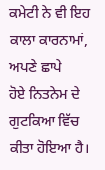ਕਮੇਟੀ ਨੇ ਵੀ ਇਹ ਕਾਲਾ ਕਾਰਨਾਮਾਂ, ਅਪਣੇ ਛਾਪੇ
ਹੋਏ ਨਿਤਨੇਮ ਦੇ ਗੁਟਕਿਆ ਵਿੱਚ ਕੀਤਾ ਹੋਇਆ ਹੈ।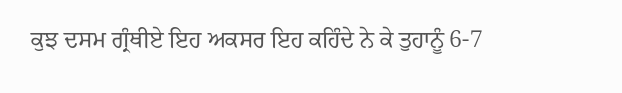ਕੁਝ ਦਸਮ ਗ੍ਰੰਥੀਏ ਇਹ ਅਕਸਰ ਇਹ ਕਹਿੰਦੇ ਨੇ ਕੇ ਤੁਹਾਨੂੰ 6-7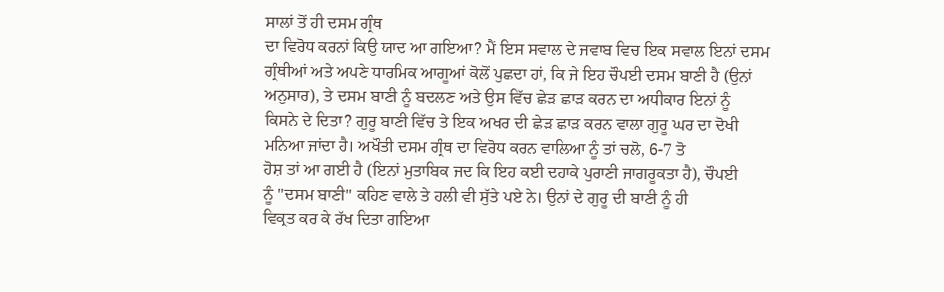ਸਾਲਾਂ ਤੋਂ ਹੀ ਦਸਮ ਗ੍ਰੰਥ
ਦਾ ਵਿਰੋਧ ਕਰਨਾਂ ਕਿਉ ਯਾਦ ਆ ਗਇਆ? ਮੈਂ ਇਸ ਸਵਾਲ ਦੇ ਜਵਾਬ ਵਿਚ ਇਕ ਸਵਾਲ ਇਨਾਂ ਦਸਮ
ਗ੍ਰੰਥੀਆਂ ਅਤੇ ਅਪਣੇ ਧਾਰਮਿਕ ਆਗੂਆਂ ਕੋਲੋਂ ਪੁਛਦਾ ਹਾਂ, ਕਿ ਜੇ ਇਹ ਚੌਪਈ ਦਸਮ ਬਾਣੀ ਹੈ (ਉਨਾਂ
ਅਨੁਸਾਰ), ਤੇ ਦਸਮ ਬਾਣੀ ਨੂੰ ਬਦਲਣ ਅਤੇ ਉਸ ਵਿੱਚ ਛੇੜ ਛਾੜ ਕਰਨ ਦਾ ਅਧੀਕਾਰ ਇਨਾਂ ਨੂੰ
ਕਿਸਨੇ ਦੇ ਦਿਤਾ? ਗੁਰੂ ਬਾਣੀ ਵਿੱਚ ਤੇ ਇਕ ਅਖਰ ਦੀ ਛੇੜ ਛਾੜ ਕਰਨ ਵਾਲਾ ਗੁਰੂ ਘਰ ਦਾ ਦੋਖੀ
ਮਨਿਆ ਜਾਂਦਾ ਹੈ। ਅਖੌਤੀ ਦਸਮ ਗ੍ਰੰਥ ਦਾ ਵਿਰੋਧ ਕਰਨ ਵਾਲਿਆ ਨੂੰ ਤਾਂ ਚਲੋ, 6-7 ਤੋ
ਹੋਸ਼ ਤਾਂ ਆ ਗਈ ਹੈ (ਇਨਾਂ ਮੁਤਾਬਿਕ ਜਦ ਕਿ ਇਹ ਕਈ ਦਹਾਕੇ ਪੁਰਾਣੀ ਜਾਗਰੂਕਤਾ ਹੈ), ਚੌਪਈ
ਨੂੰ "ਦਸਮ ਬਾਣੀ" ਕਹਿਣ ਵਾਲੇ ਤੇ ਹਲੀ ਵੀ ਸੁੱਤੇ ਪਏ ਨੇ। ਉਨਾਂ ਦੇ ਗੁਰੂ ਦੀ ਬਾਣੀ ਨੂੰ ਹੀ
ਵਿਕ੍ਰਤ ਕਰ ਕੇ ਰੱਖ ਦਿਤਾ ਗਇਆ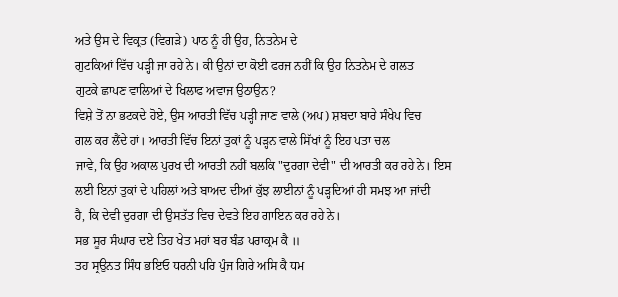ਅਤੇ ਉਸ ਦੇ ਵਿਕ੍ਰਤ (ਵਿਗੜੇ) ਪਾਠ ਨੂੰ ਹੀ ਉਹ, ਨਿਤਨੇਮ ਦੇ
ਗੁਟਕਿਆਂ ਵਿੱਚ ਪੜ੍ਹੀ ਜਾ ਰਹੇ ਨੇ। ਕੀ ਉਨਾਂ ਦਾ ਕੋਈ ਫਰਜ ਨਹੀਂ ਕਿ ਉਹ ਨਿਤਨੇਮ ਦੇ ਗਲਤ
ਗੁਟਕੇ ਛਾਪਣ ਵਾਲਿਆਂ ਦੇ ਖਿਲਾਫ ਅਵਾਜ ਉਠਾਉਨ?
ਵਿਸ਼ੇ ਤੋਂ ਨਾ ਭਟਕਦੇ ਹੋਏ, ਉਸ ਆਰਤੀ ਵਿੱਚ ਪੜ੍ਹੀ ਜਾਣ ਵਾਲੇ (ਅਪ) ਸ਼ਬਦਾ ਬਾਰੇ ਸੰਖੇਪ ਵਿਚ
ਗਲ ਕਰ ਲੈਂਦੇ ਹਾਂ। ਆਰਤੀ ਵਿੱਚ ਇਨਾਂ ਤੁਕਾਂ ਨੂੰ ਪੜ੍ਹਨ ਵਾਲੇ ਸਿੱਖਾਂ ਨੂੰ ਇਹ ਪਤਾ ਚਲ
ਜਾਵੇ, ਕਿ ਉਹ ਅਕਾਲ ਪੁਰਖ ਦੀ ਆਰਤੀ ਨਹੀਂ ਬਲਕਿ "ਦੁਰਗਾ ਦੇਵੀ" ਦੀ ਆਰਤੀ ਕਰ ਰਹੇ ਨੇ। ਇਸ
ਲਈ ਇਨਾਂ ਤੁਕਾਂ ਦੇ ਪਹਿਲਾਂ ਅਤੇ ਬਾਅਦ ਦੀਆਂ ਕੁੱਝ ਲਾਈਨਾਂ ਨੂੰ ਪੜ੍ਹਦਿਆਂ ਹੀ ਸਮਝ ਆ ਜਾਂਦੀ
ਹੈ, ਕਿ ਦੇਵੀ ਦੁਰਗਾ ਦੀ ਉਸਤੱਤ ਵਿਚ ਦੇਵਤੇ ਇਹ ਗਾਇਨ ਕਰ ਰਹੇ ਨੇ।
ਸਭ ਸੂਰ ਸੰਘਾਰ ਦਏ ਤਿਹ ਖੇਤ ਮਹਾਂ ਬਰ ਬੰਡ ਪਰਾਕ੍ਰਮ ਕੈ ॥
ਤਹ ਸ੍ਰਉਨਤ ਸਿੰਧ ਭਇਓ ਧਰਨੀ ਪਰਿ ਪੁੰਜ ਗਿਰੇ ਅਸਿ ਕੈ ਧਮ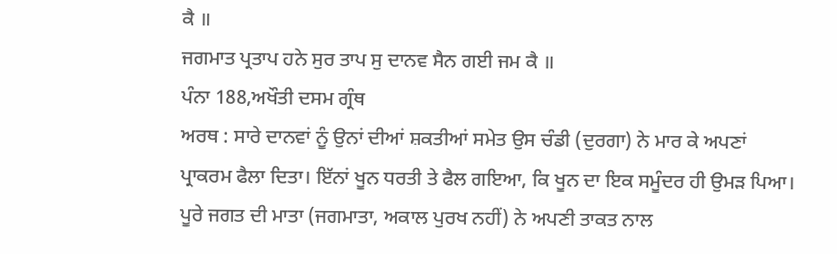ਕੈ ॥
ਜਗਮਾਤ ਪ੍ਰਤਾਪ ਹਨੇ ਸੁਰ ਤਾਪ ਸੁ ਦਾਨਵ ਸੈਨ ਗਈ ਜਮ ਕੈ ॥
ਪੰਨਾ 188,ਅਖੌਤੀ ਦਸਮ ਗ੍ਰੰਥ
ਅਰਥ : ਸਾਰੇ ਦਾਨਵਾਂ ਨੂੰ ਉਨਾਂ ਦੀਆਂ ਸ਼ਕਤੀਆਂ ਸਮੇਤ ਉਸ ਚੰਡੀ (ਦੁਰਗਾ) ਨੇ ਮਾਰ ਕੇ ਅਪਣਾਂ
ਪ੍ਰਾਕਰਮ ਫੈਲਾ ਦਿਤਾ। ਇੱਨਾਂ ਖੂਨ ਧਰਤੀ ਤੇ ਫੈਲ ਗਇਆ, ਕਿ ਖੂਨ ਦਾ ਇਕ ਸਮੂੰਦਰ ਹੀ ਉਮੜ ਪਿਆ।
ਪੂਰੇ ਜਗਤ ਦੀ ਮਾਤਾ (ਜਗਮਾਤਾ, ਅਕਾਲ ਪੁਰਖ ਨਹੀਂ) ਨੇ ਅਪਣੀ ਤਾਕਤ ਨਾਲ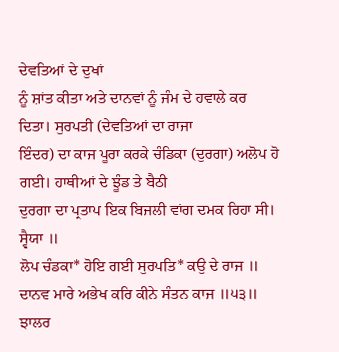ਦੇਵਤਿਆਂ ਦੇ ਦੁਖਾਂ
ਨੂੰ ਸ਼ਾਂਤ ਕੀਤਾ ਅਤੇ ਦਾਨਵਾਂ ਨੂੰ ਜੰਮ ਦੇ ਹਵਾਲੇ ਕਰ ਦਿਤਾ। ਸੁਰਪਤੀ (ਦੇਵਤਿਆਂ ਦਾ ਰਾਜਾ
ਇੰਦਰ) ਦਾ ਕਾਜ ਪੂਰਾ ਕਰਕੇ ਚੰਡਿਕਾ (ਦੁਰਗਾ) ਅਲੋਪ ਹੋ ਗਈ। ਹਾਥੀਆਂ ਦੇ ਝੂੰਡ ਤੇ ਬੈਠੀ
ਦੁਰਗਾ ਦਾ ਪ੍ਰਤਾਪ ਇਕ ਬਿਜਲੀ ਵਾਂਗ ਦਮਕ ਰਿਹਾ ਸੀ।
ਸ੍ਵੈਯਾ ॥
ਲੋਪ ਚੰਡਕਾ* ਹੋਇ ਗਈ ਸੁਰਪਤਿ* ਕਉ ਦੇ ਰਾਜ ॥
ਦਾਨਵ ਮਾਰੇ ਅਭੇਖ ਕਰਿ ਕੀਨੇ ਸੰਤਨ ਕਾਜ ॥੫੩॥
ਝਾਲਰ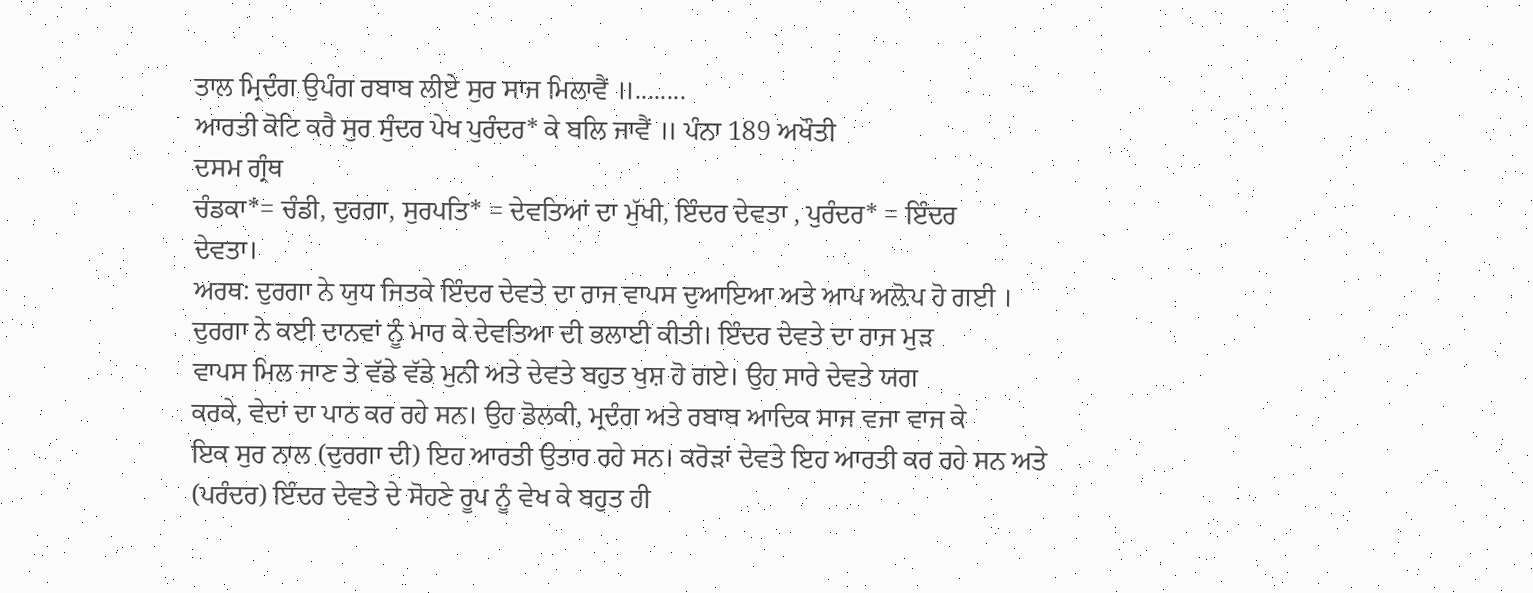ਤਾਲ ਮ੍ਰਿਦੰਗ ਉਪੰਗ ਰਬਾਬ ਲੀਏ ਸੁਰ ਸਾਜ ਮਿਲਾਵੈਂ ॥........
ਆਰਤੀ ਕੋਟਿ ਕਰੈ ਸੁਰ ਸੁੰਦਰ ਪੇਖ ਪੁਰੰਦਰ* ਕੇ ਬਲਿ ਜਾਵੈਂ ॥ ਪੰਨਾ 189 ਅਖੌਤੀ
ਦਸਮ ਗ੍ਰੰਥ
ਚੰਡਕਾ*= ਚੰਡੀ, ਦੁਰਗਾ, ਸੁਰਪਤਿ* = ਦੇਵਤਿਆਂ ਦਾ ਮੁੱਖੀ, ਇੰਦਰ ਦੇਵਤਾ , ਪੁਰੰਦਰ* = ਇੰਦਰ
ਦੇਵਤਾ।
ਅਰਥ: ਦੁਰਗਾ ਨੇ ਯੁਧ ਜਿਤਕੇ ਇੰਦਰ ਦੇਵਤੇ ਦਾ ਰਾਜ ਵਾਪਸ ਦੁਆਇਆ ਅਤੇ ਆਪ ਅਲ਼ੋਪ ਹੋ ਗਈ ।
ਦੁਰਗਾ ਨੇ ਕਈ ਦਾਨਵਾਂ ਨੂੰ ਮਾਰ ਕੇ ਦੇਵਤਿਆ ਦੀ ਭਲਾਈ ਕੀਤੀ। ਇੰਦਰ ਦੇਵਤੇ ਦਾ ਰਾਜ ਮੁੜ
ਵਾਪਸ ਮਿਲ ਜਾਣ ਤੇ ਵੱਡੇ ਵੱਡੇ ਮੁਨੀ ਅਤੇ ਦੇਵਤੇ ਬਹੁਤ ਖੁਸ਼ ਹੋ ਗਏ। ਉਹ ਸਾਰੇ ਦੇਵਤੇ ਯਗ
ਕਰਕੇ, ਵੇਦਾਂ ਦਾ ਪਾਠ ਕਰ ਰਹੇ ਸਨ। ਉਹ ਡੋਲਕੀ, ਮ੍ਰਦੰਗ ਅਤੇ ਰਬਾਬ ਆਦਿਕ ਸਾਜ ਵਜਾ ਵਾਜ ਕੇ
ਇਕ ਸੁਰ ਨਾਲ (ਦੁਰਗਾ ਦੀ) ਇਹ ਆਰਤੀ ਉਤਾਰ ਰਹੇ ਸਨ। ਕਰੋੜਾਂ ਦੇਵਤੇ ਇਹ ਆਰਤੀ ਕਰ ਰਹੇ ਸਨ ਅਤੇ
(ਪਰੰਦਰ) ਇੰਦਰ ਦੇਵਤੇ ਦੇ ਸੋਹਣੇ ਰੂਪ ਨੂੰ ਵੇਖ ਕੇ ਬਹੁਤ ਹੀ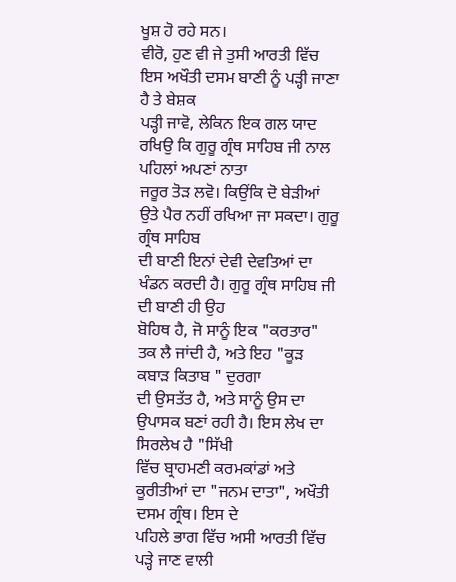ਖੂਸ਼ ਹੋ ਰਹੇ ਸਨ।
ਵੀਰੋ, ਹੁਣ ਵੀ ਜੇ ਤੁਸੀ ਆਰਤੀ ਵਿੱਚ ਇਸ ਅਖੌਤੀ ਦਸਮ ਬਾਣੀ ਨੂੰ ਪੜ੍ਹੀ ਜਾਣਾ ਹੈ ਤੇ ਬੇਸ਼ਕ
ਪੜ੍ਹੀ ਜਾਵੋ, ਲੇਕਿਨ ਇਕ ਗਲ ਯਾਦ ਰਖਿਉ ਕਿ ਗੁਰੂ ਗ੍ਰੰਥ ਸਾਹਿਬ ਜੀ ਨਾਲ ਪਹਿਲਾਂ ਅਪਣਾਂ ਨਾਤਾ
ਜਰੂਰ ਤੋੜ ਲਵੋ। ਕਿਉਂਕਿ ਦੋ ਬੇੜੀਆਂ ਉਤੇ ਪੈਰ ਨਹੀਂ ਰਖਿਆ ਜਾ ਸਕਦਾ। ਗੁਰੂ ਗ੍ਰੰਥ ਸਾਹਿਬ
ਦੀ ਬਾਣੀ ਇਨਾਂ ਦੇਵੀ ਦੇਵਤਿਆਂ ਦਾ ਖੰਡਨ ਕਰਦੀ ਹੈ। ਗੁਰੂ ਗ੍ਰੰਥ ਸਾਹਿਬ ਜੀ ਦੀ ਬਾਣੀ ਹੀ ਉਹ
ਬੋਹਿਥ ਹੈ, ਜੋ ਸਾਨੂੰ ਇਕ "ਕਰਤਾਰ" ਤਕ ਲੈ ਜਾਂਦੀ ਹੈ, ਅਤੇ ਇਹ "ਕੂੜ ਕਬਾੜ ਕਿਤਾਬ " ਦੁਰਗਾ
ਦੀ ਉਸਤੱਤ ਹੈ, ਅਤੇ ਸਾਨੂੰ ਉਸ ਦਾ ਉਪਾਸਕ ਬਣਾਂ ਰਹੀ ਹੈ। ਇਸ ਲੇਖ ਦਾ ਸਿਰਲੇਖ ਹੈ "ਸਿੱਖੀ
ਵਿੱਚ ਬ੍ਰਾਹਮਣੀ ਕਰਮਕਾਂਡਾਂ ਅਤੇ ਕੂਰੀਤੀਆਂ ਦਾ "ਜਨਮ ਦਾਤਾ", ਅਖੌਤੀ ਦਸਮ ਗ੍ਰੰਥ। ਇਸ ਦੇ
ਪਹਿਲੇ ਭਾਗ ਵਿੱਚ ਅਸੀ ਆਰਤੀ ਵਿੱਚ ਪੜ੍ਹੇ ਜਾਣ ਵਾਲੀ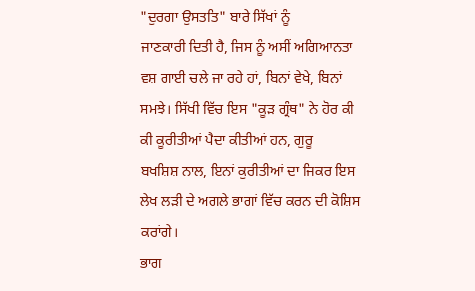"ਦੁਰਗਾ ਉਸਤਤਿ" ਬਾਰੇ ਸਿੱਖਾਂ ਨੂੰ
ਜਾਣਕਾਰੀ ਦਿਤੀ ਹੈ, ਜਿਸ ਨੂੰ ਅਸੀਂ ਅਗਿਆਨਤਾ ਵਸ਼ ਗਾਈ ਚਲੇ ਜਾ ਰਹੇ ਹਾਂ, ਬਿਨਾਂ ਵੇਖੇ, ਬਿਨਾਂ
ਸਮਝੇ। ਸਿੱਖੀ ਵਿੱਚ ਇਸ "ਕੂੜ ਗ੍ਰੰਥ" ਨੇ ਹੋਰ ਕੀ ਕੀ ਕੂਰੀਤੀਆਂ ਪੈਦਾ ਕੀਤੀਆਂ ਹਨ, ਗੁਰੂ
ਬਖਸ਼ਿਸ਼ ਨਾਲ, ਇਨਾਂ ਕੁਰੀਤੀਆਂ ਦਾ ਜਿਕਰ ਇਸ ਲੇਖ ਲੜੀ ਦੇ ਅਗਲੇ ਭਾਗਾਂ ਵਿੱਚ ਕਰਨ ਦੀ ਕੋਸ਼ਿਸ
ਕਰਾਂਗੇ।
ਭਾਗ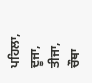ਪਹਿਲਾ,
ਦੂਜਾ,
ਤੀਜਾ,
ਚੌਥਾ